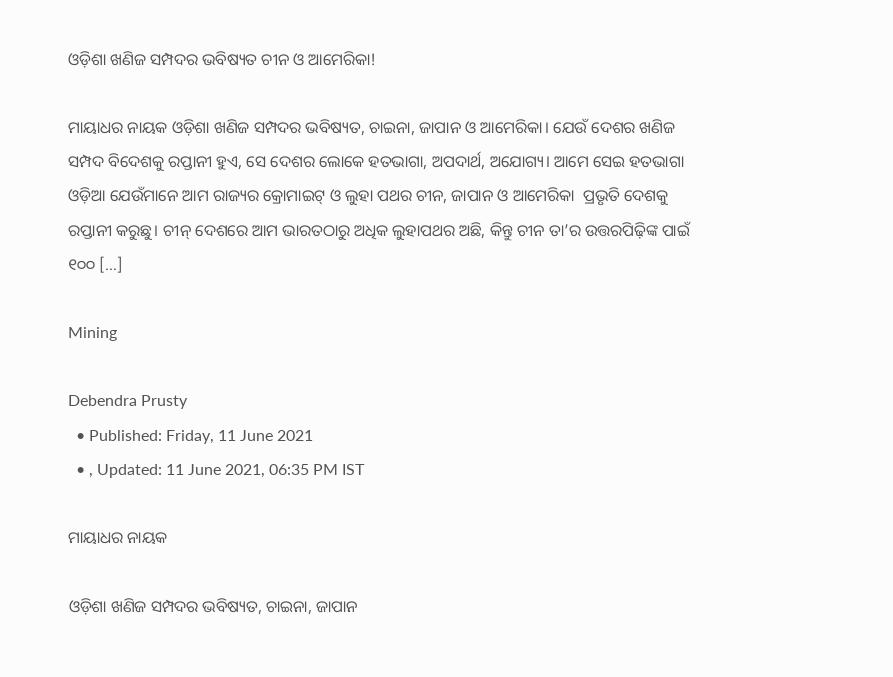ଓଡ଼ିଶା ଖଣିଜ ସମ୍ପଦର ଭବିଷ୍ୟତ ଚୀନ ଓ ଆମେରିକା!

ମାୟାଧର ନାୟକ ଓଡ଼ିଶା ଖଣିଜ ସମ୍ପଦର ଭବିଷ୍ୟତ, ଚାଇନା, ଜାପାନ ଓ ଆମେରିକା। ଯେଉଁ ଦେଶର ଖଣିଜ ସମ୍ପଦ ବିଦେଶକୁ ରପ୍ତାନୀ ହୁଏ, ସେ ଦେଶର ଲୋକେ ହତଭାଗା, ଅପଦାର୍ଥ, ଅଯୋଗ୍ୟ। ଆମେ ସେଇ ହତଭାଗା ଓଡ଼ିଆ ଯେଉଁମାନେ ଆମ ରାଜ୍ୟର କ୍ରୋମାଇଟ୍‌ ଓ ଲୁହା ପଥର ଚୀନ, ଜାପାନ ଓ ଆମେରିକା  ପ୍ରଭୃତି ଦେଶକୁ ରପ୍ତାନୀ କରୁଛୁ। ଚୀନ୍ ଦେଶରେ ଆମ ଭାରତଠାରୁ ଅଧିକ ଲୁହାପଥର ଅଛି, କିନ୍ତୁ ଚୀନ ତା’ର ଉତ୍ତରପିଢ଼ିଙ୍କ ପାଇଁ ୧୦୦ […]

Mining

Debendra Prusty
  • Published: Friday, 11 June 2021
  • , Updated: 11 June 2021, 06:35 PM IST

ମାୟାଧର ନାୟକ

ଓଡ଼ିଶା ଖଣିଜ ସମ୍ପଦର ଭବିଷ୍ୟତ, ଚାଇନା, ଜାପାନ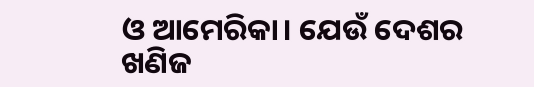ଓ ଆମେରିକା। ଯେଉଁ ଦେଶର ଖଣିଜ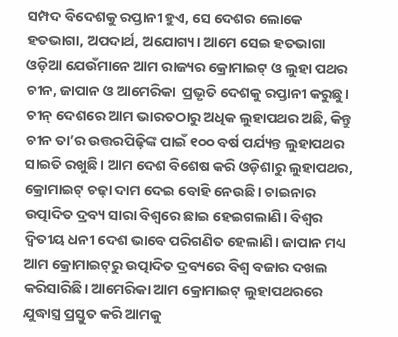ସମ୍ପଦ ବିଦେଶକୁ ରପ୍ତାନୀ ହୁଏ, ସେ ଦେଶର ଲୋକେ ହତଭାଗା, ଅପଦାର୍ଥ, ଅଯୋଗ୍ୟ। ଆମେ ସେଇ ହତଭାଗା ଓଡ଼ିଆ ଯେଉଁମାନେ ଆମ ରାଜ୍ୟର କ୍ରୋମାଇଟ୍‌ ଓ ଲୁହା ପଥର ଚୀନ, ଜାପାନ ଓ ଆମେରିକା  ପ୍ରଭୃତି ଦେଶକୁ ରପ୍ତାନୀ କରୁଛୁ। ଚୀନ୍ ଦେଶରେ ଆମ ଭାରତଠାରୁ ଅଧିକ ଲୁହାପଥର ଅଛି, କିନ୍ତୁ ଚୀନ ତା’ର ଉତ୍ତରପିଢ଼ିଙ୍କ ପାଇଁ ୧୦୦ ବର୍ଷ ପର୍ଯ୍ୟନ୍ତ ଲୁହାପଥର ସାଇତି ରଖୁଛି। ଆମ ଦେଶ ବିଶେଷ କରି ଓଡ଼ିଶାରୁ ଲୁହାପଥର, କ୍ରୋମାଇଟ୍ ଚଢ଼ା ଦାମ ଦେଇ ବୋହି ନେଉଛି। ଚାଇନାର ଉତ୍ପାଦିତ ଦ୍ରବ୍ୟ ସାରା ବିଶ୍ୱରେ ଛାଇ ହେଇଗଲାଣି। ବିଶ୍ୱର ଦ୍ୱିତୀୟ ଧନୀ ଦେଶ ଭାବେ ପରିଗଣିତ ହେଲାଣି। ଜାପାନ ମଧ୍ୟ ଆମ କ୍ରୋମାଇଟ୍‌ରୁ ଉତ୍ପାଦିତ ଦ୍ରବ୍ୟରେ ବିଶ୍ୱ ବଜାର ଦଖଲ କରିସାରିଛି। ଆମେରିକା ଆମ କ୍ରୋମାଇଟ୍ ଲୁହାପଥରରେ ଯୁଦ୍ଧାସ୍ତ୍ର ପ୍ରସ୍ତୁତ କରି ଆମକୁ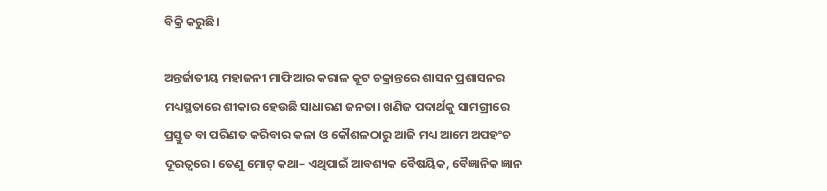ବିକ୍ରି କରୁଛି।

ଅନ୍ତର୍ଜାତୀୟ ମହାଜନୀ ମାଫିଆର କରାଳ କୂଟ ଚକ୍ରାନ୍ତରେ ଶାସନ ପ୍ରଶାସନର ମଧ୍ୟସ୍ଥତାରେ ଶୀକାର ହେଉଛି ସାଧାରଣ ଜନତା। ଖଣିଜ ପଦାର୍ଥକୁ ସାମଗ୍ରୀରେ ପ୍ରସ୍ତୁତ ବା ପରିଣତ କରିବାର କଳା ଓ କୌଶଳଠାରୁ ଆଜି ମଧ୍ୟ ଆମେ ଅପହଂଚ ଦୂରତ୍ୱରେ। ତେଣୁ ମୋଟ୍ କଥା– ଏଥିପାଇଁ ଆବଶ୍ୟକ ବୈଷୟିକ, ବୈଜ୍ଞାନିକ ଜ୍ଞାନ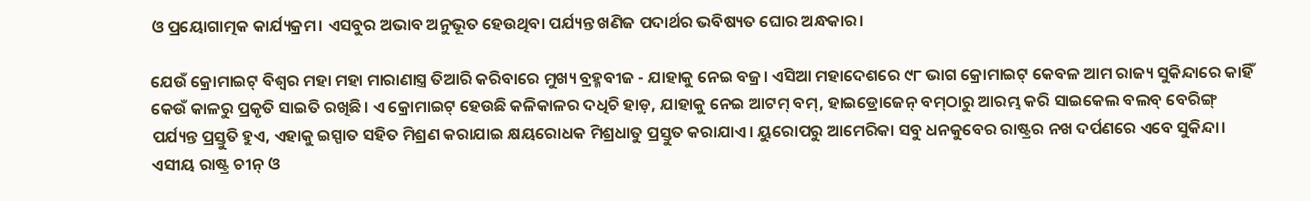ଓ ପ୍ରୟୋଗାତ୍ମକ କାର୍ଯ୍ୟକ୍ରମ। ଏସବୁର ଅଭାବ ଅନୁଭୂତ ହେଉଥିବା ପର୍ଯ୍ୟନ୍ତ ଖଣିଜ ପଦାର୍ଥର ଭବିଷ୍ୟତ ଘୋର ଅନ୍ଧକାର।

ଯେଉଁ କ୍ରୋମାଇଟ୍ ବିଶ୍ୱର ମହା ମହା ମାରାଣାସ୍ତ୍ର ତିଆରି କରିବାରେ ମୁଖ୍ୟ ବ୍ରହ୍ମବୀଜ - ଯାହାକୁ ନେଇ ବଜ୍ର। ଏସିଆ ମହାଦେଶରେ ୯୮ ଭାଗ କ୍ରୋମାଇଟ୍ କେବଳ ଆମ ରାଜ୍ୟ ସୁକିନ୍ଦାରେ କାହିଁ କେଉଁ କାଳରୁ ପ୍ରକୃତି ସାଇତି ରଖିଛି। ଏ କ୍ରୋମାଇଟ୍ ହେଉଛି କଳିକାଳର ଦଧିଚି ହାଡ଼, ଯାହାକୁ ନେଇ ଆଟମ୍ ବମ୍‌, ହାଇଡ୍ରୋଜେନ୍ ବମ୍‌ଠାରୁ ଆରମ୍ଭ କରି ସାଇକେଲ ବଲବ୍ ବେରିଙ୍ଗ୍ ପର୍ଯ୍ୟନ୍ତ ପ୍ରସ୍ତୁତି ହୁଏ, ଏହାକୁ ଇସ୍ପାତ ସହିତ ମିଶ୍ରଣ କରାଯାଇ କ୍ଷୟରୋଧକ ମିଶ୍ରଧାତୁ ପ୍ରସ୍ତୁତ କରାଯାଏ। ୟୁରୋପରୁ ଆମେରିକା ସବୁ ଧନକୁବେର ରାଷ୍ଟ୍ରର ନଖ ଦର୍ପଣରେ ଏବେ ସୁକିନ୍ଦା। ଏସୀୟ ରାଷ୍ଟ୍ର ଚୀନ୍ ଓ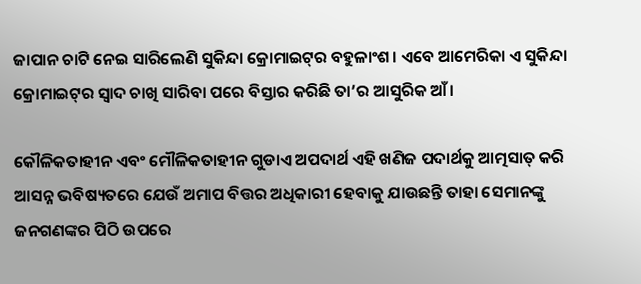ଜାପାନ ଚାଟି ନେଇ ସାରିଲେଣି ସୁକିନ୍ଦା କ୍ରୋମାଇଟ୍‌ର ବହୁଳାଂଶ। ଏବେ ଆମେରିକା ଏ ସୁକିନ୍ଦା କ୍ରୋମାଇଟ୍‌ର ସ୍ୱାଦ ଚାଖି ସାରିବା ପରେ ବିସ୍ତାର କରିଛି ତା’ର ଆସୁରିକ ଆଁ।

କୌଳିକତାହୀନ ଏବଂ ମୌଳିକତାହୀନ ଗୁଡାଏ ଅପଦାର୍ଥ ଏହି ଖଣିଜ ପଦାର୍ଥକୁ ଆତ୍ମସାତ୍ କରି ଆସନ୍ନ ଭବିଷ୍ୟତରେ ଯେଉଁ ଅମାପ ବିତ୍ତର ଅଧିକାରୀ ହେବାକୁ ଯାଉଛନ୍ତି ତାହା ସେମାନଙ୍କୁ ଜନଗଣଙ୍କର ପିଠି ଉପରେ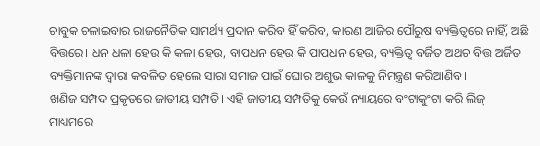ଚାବୁକ ଚଳାଇବାର ରାଜନୈତିକ ସାମର୍ଥ୍ୟ ପ୍ରଦାନ କରିବ ହିଁ କରିବ, କାରଣ ଆଜିର ପୌରୁଷ ବ୍ୟକ୍ତିତ୍ୱରେ ନାହିଁ, ଅଛି ବିତ୍ତରେ। ଧନ ଧଳା ହେଉ କି କଳା ହେଉ, ବାପଧନ ହେଉ କି ପାପଧନ ହେଉ, ବ୍ୟକ୍ତିତ୍ୱ ବର୍ଜିତ ଅଥଚ ବିତ୍ତ ଅର୍ଜିତ ବ୍ୟକ୍ତିମାନଙ୍କ ଦ୍ୱାରା କବଳିତ ହେଲେ ସାରା ସମାଜ ପାଇଁ ଘୋର ଅଶୁଭ କାଳକୁ ନିମନ୍ତ୍ରଣ କରିଆଣିବ।
ଖଣିଜ ସମ୍ପଦ ପ୍ରକୃତରେ ଜାତୀୟ ସମ୍ପତି। ଏହି ଜାତୀୟ ସମ୍ପତିକୁ କେଉଁ ନ୍ୟାୟରେ ବଂଟାକୁଂଟା କରି ଲିଜ୍ ମାଧ୍ୟମରେ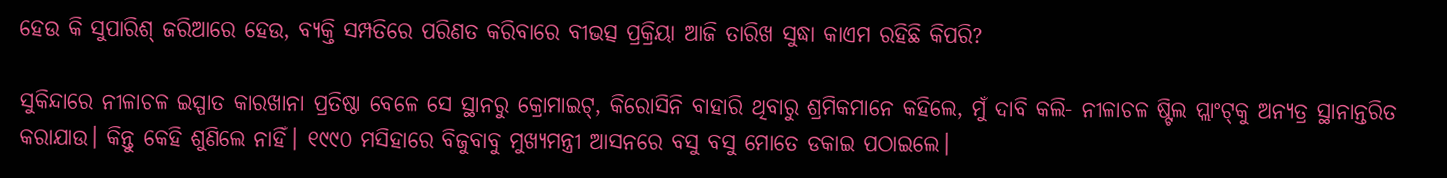ହେଉ କି ସୁପାରିଶ୍ ଜରିଆରେ ହେଉ, ବ୍ୟକ୍ତି ସମ୍ପତିରେ ପରିଣତ କରିବାରେ ବୀଭତ୍ସ ପ୍ରକ୍ରିୟା ଆଜି ତାରିଖ ସୁଦ୍ଧା କାଏମ ରହିଛି କିପରି?

ସୁକିନ୍ଦାରେ ନୀଳାଚଳ ଇସ୍ପାତ କାରଖାନା ପ୍ରତିଷ୍ଠା ବେଳେ ସେ ସ୍ଥାନରୁ କ୍ରୋମାଇଟ୍‌, କିରୋସିନି ବାହାରି ଥିବାରୁ ଶ୍ରମିକମାନେ କହିଲେ, ମୁଁ ଦାବି କଲି- ନୀଳାଚଳ ଷ୍ଟିଲ ପ୍ଲାଂଟ୍‌କୁ ଅନ୍ୟତ୍ର ସ୍ଥାନାନ୍ତରିତ କରାଯାଉ। କିନ୍ତୁ କେହି ଶୁଣିଲେ ନାହିଁ। ୧୯୯୦ ମସିହାରେ ବିଜୁବାବୁ ମୁଖ୍ୟମନ୍ତ୍ରୀ ଆସନରେ ବସୁ ବସୁ ମୋତେ ଡକାଇ ପଠାଇଲେ।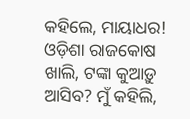କହିଲେ, ମାୟାଧର! ଓଡ଼ିଶା ରାଜକୋଷ ଖାଲି, ଟଙ୍କା କୁଆଡ଼ୁ ଆସିବ? ମୁଁ କହିଲି,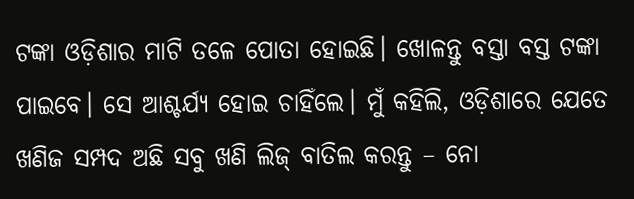ଟଙ୍କା ଓଡ଼ିଶାର ମାଟି ତଳେ ପୋତା ହୋଇଛି। ଖୋଳନ୍ତୁ ବସ୍ତା ବସ୍ତ ଟଙ୍କା ପାଇବେ। ସେ ଆଶ୍ଚର୍ଯ୍ୟ ହୋଇ ଚାହିଁଲେ। ମୁଁ କହିଲି, ଓଡ଼ିଶାରେ ଯେତେ ଖଣିଜ ସମ୍ପଦ ଅଛି ସବୁ ଖଣି ଲିଜ୍ ବାତିଲ କରନ୍ତୁ – ନୋ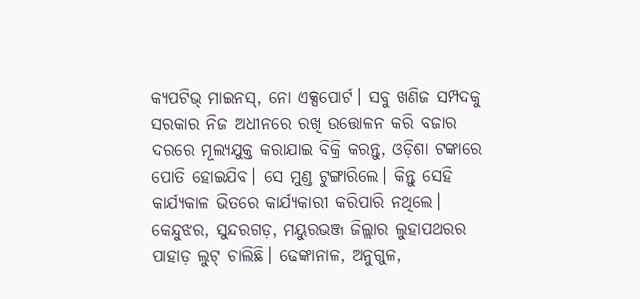କ୍ୟପଟିଭ୍ ମାଇନସ୍‌, ନୋ ଏକ୍ସପୋର୍ଟ। ସବୁ ଖଣିଜ ସମ୍ପଦକୁ ସରକାର ନିଜ ଅଧୀନରେ ରଖି ଉତ୍ତୋଳନ କରି ବଜାର ଦରରେ ମୂଲ୍ୟଯୁକ୍ତ କରାଯାଇ ବିକ୍ରି କରନ୍ତୁ, ଓଡ଼ିଶା ଟଙ୍କାରେ ପୋତି ହୋଇଯିବ। ସେ ମୁଣ୍ଡ ଟୁଙ୍ଗାରିଲେ। କିନ୍ତୁ ସେହି କାର୍ଯ୍ୟକାଳ ଭିତରେ କାର୍ଯ୍ୟକାରୀ କରିପାରି ନଥିଲେ।
କେନ୍ଦୁଝର, ସୁନ୍ଦରଗଡ଼, ମୟୁରଭଞ୍ଜ ଜିଲ୍ଲାର ଲୁହାପଥରର ପାହାଡ଼ ଲୁଟ୍ ଚାଲିଛି। ଢେଙ୍କାନାଳ, ଅନୁଗୁଳ,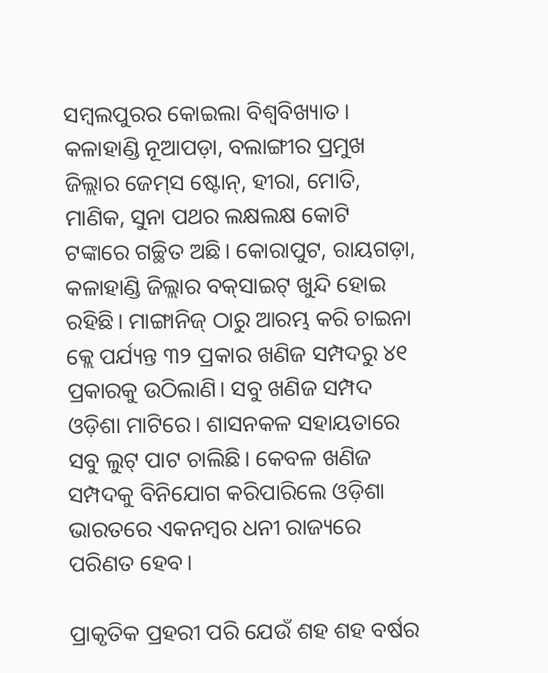ସମ୍ବଲପୁରର କୋଇଲା ବିଶ୍ୱବିଖ୍ୟାତ। କଳାହାଣ୍ଡି ନୂଆପଡ଼ା, ବଲାଙ୍ଗୀର ପ୍ରମୁଖ ଜିଲ୍ଲାର ଜେମ୍‌ସ ଷ୍ଟୋନ୍‌, ହୀରା, ମୋତି, ମାଣିକ, ସୁନା ପଥର ଲକ୍ଷଲକ୍ଷ କୋଟି ଟଙ୍କାରେ ଗଚ୍ଛିତ ଅଛି। କୋରାପୁଟ, ରାୟଗଡ଼ା, କଳାହାଣ୍ଡି ଜିଲ୍ଲାର ବକ୍‌ସାଇଟ୍ ଖୁନ୍ଦି ହୋଇ ରହିଛି। ମାଙ୍ଗାନିଜ୍ ଠାରୁ ଆରମ୍ଭ କରି ଚାଇନା କ୍ଲେ ପର୍ଯ୍ୟନ୍ତ ୩୨ ପ୍ରକାର ଖଣିଜ ସମ୍ପଦରୁ ୪୧ ପ୍ରକାରକୁ ଉଠିଲାଣି। ସବୁ ଖଣିଜ ସମ୍ପଦ ଓଡ଼ିଶା ମାଟିରେ। ଶାସନକଳ ସହାୟତାରେ ସବୁ ଲୁଟ୍ ପାଟ ଚାଲିଛି। କେବଳ ଖଣିଜ ସମ୍ପଦକୁ ବିନିଯୋଗ କରିପାରିଲେ ଓଡ଼ିଶା ଭାରତରେ ଏକନମ୍ବର ଧନୀ ରାଜ୍ୟରେ ପରିଣତ ହେବ।

ପ୍ରାକୃତିକ ପ୍ରହରୀ ପରି ଯେଉଁ ଶହ ଶହ ବର୍ଷର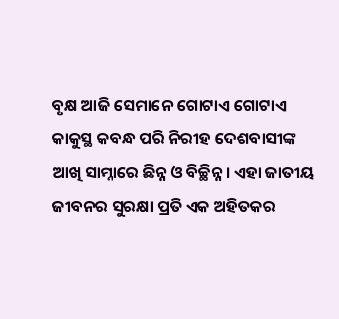ବୃକ୍ଷ ଆଜି ସେମାନେ ଗୋଟାଏ ଗୋଟାଏ କାକୁସ୍ଥ କବନ୍ଧ ପରି ନିରୀହ ଦେଶବାସୀଙ୍କ ଆଖି ସାମ୍ନାରେ ଛିନ୍ନ ଓ ବିଚ୍ଛିନ୍ନ। ଏହା ଜାତୀୟ ଜୀବନର ସୁରକ୍ଷା ପ୍ରତି ଏକ ଅହିତକର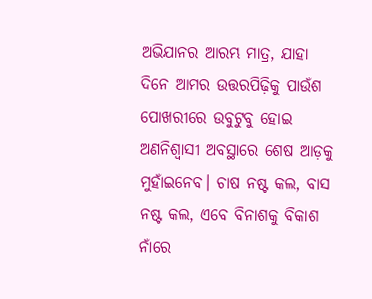ଅଭିଯାନର ଆରମ୍ଭ ମାତ୍ର, ଯାହା ଦିନେ ଆମର ଉତ୍ତରପିଢ଼ିକୁ ପାଉଁଶ ପୋଖରୀରେ ଉବୁଟୁବୁ ହୋଇ ଅଣନିଶ୍ୱାସୀ ଅବସ୍ଥାରେ ଶେଷ ଆଡ଼କୁ ମୁହାଁଇନେବ। ଚାଷ ନଷ୍ଟ କଲ, ବାସ ନଷ୍ଟ କଲ, ଏବେ ବିନାଶକୁ ବିକାଶ ନାଁରେ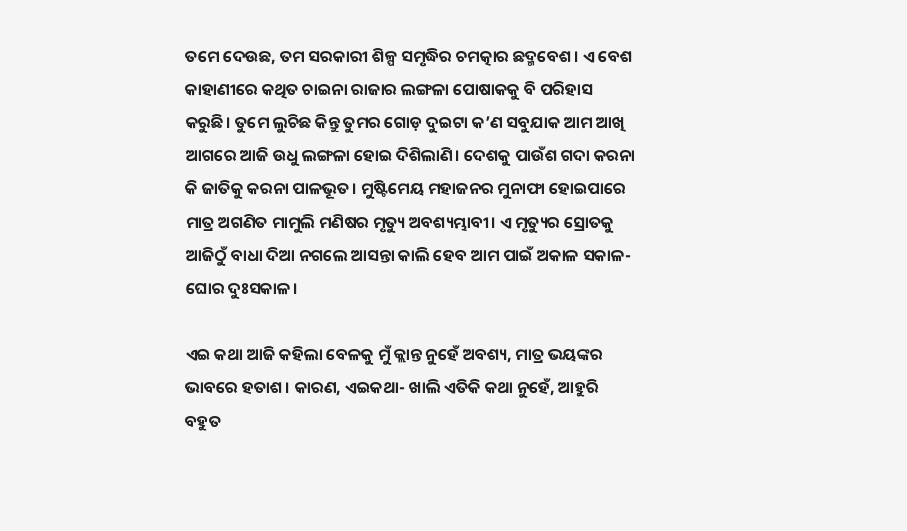ତମେ ଦେଉଛ, ତମ ସରକାରୀ ଶିଳ୍ପ ସମୃଦ୍ଧିର ଚମତ୍କାର ଛଦ୍ମବେଶ। ଏ ବେଶ କାହାଣୀରେ କଥିତ ଚାଇନା ରାଜାର ଲଙ୍ଗଳା ପୋଷାକକୁ ବି ପରିହାସ କରୁଛି। ତୁମେ ଲୁଚିଛ କିନ୍ତୁ ତୁମର ଗୋଡ଼ ଦୁଇଟା କ’ଣ ସବୁଯାକ ଆମ ଆଖି ଆଗରେ ଆଜି ଉଧୁ ଲଙ୍ଗଳା ହୋଇ ଦିଶିଲାଣି। ଦେଶକୁ ପାଉଁଶ ଗଦା କରନା କି ଜାତିକୁ କରନା ପାଳଭୂତ। ମୁଷ୍ଟିମେୟ ମହାଜନର ମୁନାଫା ହୋଇପାରେ ମାତ୍ର ଅଗଣିତ ମାମୁଲି ମଣିଷର ମୃତ୍ୟୁ ଅବଶ୍ୟମ୍ଭାବୀ। ଏ ମୃତ୍ୟୁର ସ୍ରୋତକୁ ଆଜିଠୁଁ ବାଧା ଦିଆ ନଗଲେ ଆସନ୍ତା କାଲି ହେବ ଆମ ପାଇଁ ଅକାଳ ସକାଳ- ଘୋର ଦୁଃସକାଳ।

ଏଇ କଥା ଆଜି କହିଲା ବେଳକୁ ମୁଁ କ୍ଲାନ୍ତ ନୁହେଁ ଅବଶ୍ୟ, ମାତ୍ର ଭୟଙ୍କର ଭାବରେ ହତାଶ। କାରଣ, ଏଇକଥା- ଖାଲି ଏତିକି କଥା ନୁହେଁ, ଆହୁରି ବହୁତ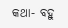କଥା- ବହୁ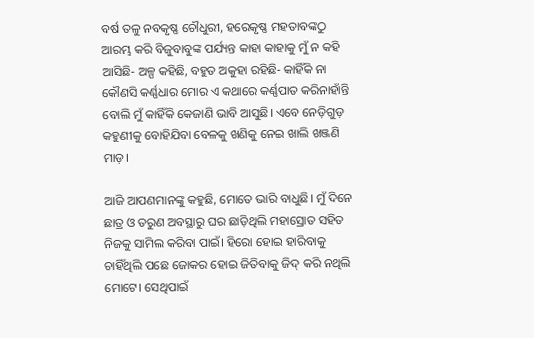ବର୍ଷ ତଳୁ ନବକୃଷ୍ଣ ଚୌଧୁରୀ, ହରେକୃଷ୍ଣ ମହତାବଙ୍କଠୁ ଆରମ୍ଭ କରି ବିଜୁବାବୁଙ୍କ ପର୍ଯ୍ୟନ୍ତ କାହା କାହାକୁ ମୁଁ ନ କହି ଆସିଛି- ଅଳ୍ପ କହିଛି, ବହୁତ ଅକୁହା ରହିଛି- କାହିଁକି ନା କୌଣସି କର୍ଣ୍ଣଧାର ମୋର ଏ କଥାରେ କର୍ଣ୍ଣପାତ କରିନାହାଁନ୍ତି ବୋଲି ମୁଁ କାହିଁକି କେଜାଣି ଭାବି ଆସୁଛି। ଏବେ ନେଡ଼ିଗୁଡ଼ କହୁଣୀକୁ ବୋହିଯିବା ବେଳକୁ ଖଣିକୁ ନେଇ ଖାଲି ଖଞ୍ଜଣି ମାଡ଼।

ଆଜି ଆପଣମାନଙ୍କୁ କହୁଛି, ମୋତେ ଭାରି ବାଧୁଛି। ମୁଁ ଦିନେ ଛାତ୍ର ଓ ତରୁଣ ଅବସ୍ଥାରୁ ଘର ଛାଡ଼ିଥିଲି ମହାସ୍ରୋତ ସହିତ ନିଜକୁ ସାମିଲ କରିବା ପାଇଁ। ହିରୋ ହୋଇ ହାରିବାକୁ ଚାହିଁଥିଲି ପଛେ ଜୋକର ହୋଇ ଜିତିବାକୁ ଜିଦ୍ କରି ନଥିଲି ମୋଟେ। ସେଥିପାଇଁ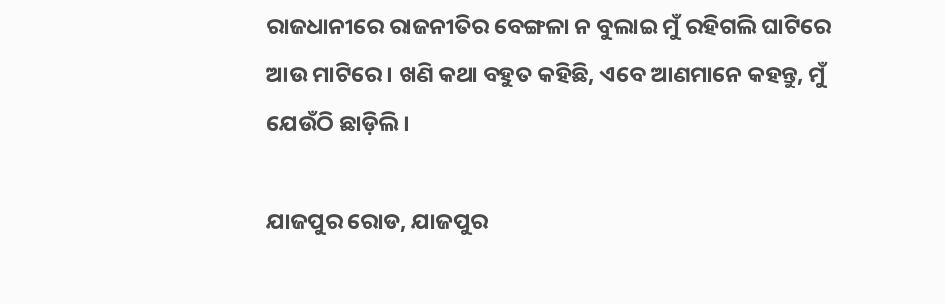ରାଜଧାନୀରେ ରାଜନୀତିର ବେଙ୍ଗଳା ନ ବୁଲାଇ ମୁଁ ରହିଗଲି ଘାଟିରେ ଆଉ ମାଟିରେ। ଖଣି କଥା ବହୁତ କହିଛି, ଏବେ ଆଣମାନେ କହନ୍ତୁ, ମୁଁ ଯେଉଁଠି ଛାଡ଼ିଲି।

ଯାଜପୁର ରୋଡ, ଯାଜପୁର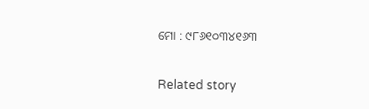ମୋ : ୯୮୬୧୦୩୪୧୬୩

Related story